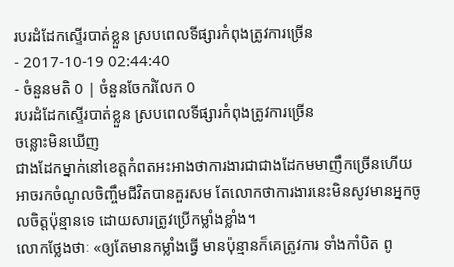របរដំដែកស្ទើរបាត់ខ្លួន ស្របពេលទីផ្សារកំពុងត្រូវការច្រើន
- 2017-10-19 02:44:40
- ចំនួនមតិ 0 | ចំនួនចែករំលែក 0
របរដំដែកស្ទើរបាត់ខ្លួន ស្របពេលទីផ្សារកំពុងត្រូវការច្រើន
ចន្លោះមិនឃើញ
ជាងដែកម្នាក់នៅខេត្តកំពតអះអាងថាការងារជាជាងដែកមមាញឹកច្រើនហើយអាចរកចំណូលចិញ្ចឹមជីវិតបានគួរសម តែលោកថាការងារនេះមិនសូវមានអ្នកចូលចិត្តប៉ុន្មានទេ ដោយសារត្រូវប្រើកម្លាំងខ្លាំង។
លោកថ្លែងថាៈ «ឲ្យតែមានកម្លាំងធ្វើ មានប៉ុន្មានក៏គេត្រូវការ ទាំងកាំបិត ពូ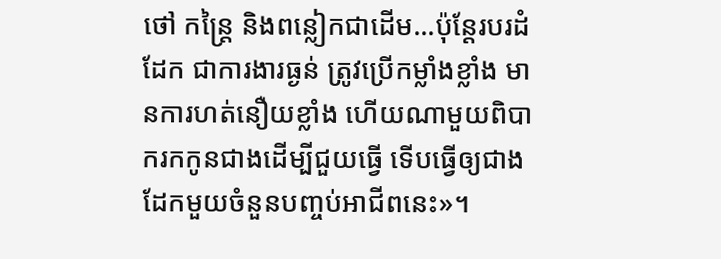ថៅ កន្ត្រៃ និងពន្លៀកជាដើម...ប៉ុន្តែរបរដំដែក ជាការងារធ្ងន់ ត្រូវប្រើកម្លាំងខ្លាំង មានការហត់នឿយខ្លាំង ហើយណាមួយពិបាករកកូនជាងដើម្បីជួយធ្វើ ទើបធ្វើឲ្យជាងដែកមួយចំនួនបញ្ចប់អាជីពនេះ»។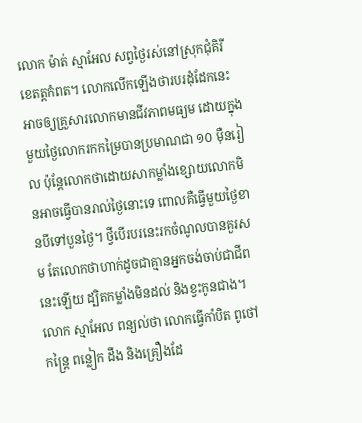លោក ម៉ាត់ ស្មាអែល សព្វថ្ងៃរស់នៅស្រុកជុំគិរី ខេតត្តកំពត។ លោកលើកឡើងថារបរដុំដែកនេះ អាចឲ្យគ្រួសារលោកមានជីវភាពមធ្យម ដោយក្នុងមួយថ្ងៃលោករកកម្រៃបានប្រមាណជា ១០ ម៉ឺនរៀល ប៉ុន្តែលោកថាដោយសាកម្លាំងខ្សោយលោកមិនអាចធ្វើបានរាល់ថ្ងៃនោះទេ ពោលគឺធ្វើមួយថ្ងៃខានបីទៅបួនថ្ងៃ។ ថ្វីបើរបរនេះរកចំណូលបានគួរសម តែលោកថាហាក់ដូចជាគ្មានអ្នកចង់ចាប់ជាជីពនេះឡើយ ដ្បិតកម្លាំងមិនដល់ និងខ្វះកូនជាង។
លោក ស្មាអែល ពន្យល់ថា លោកធ្វើកាំបិត ពូថៅ កន្ត្រៃ ពន្លៀក ដឹង និងគ្រឿងដែ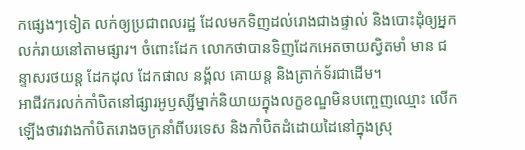កផ្សេងៗទៀត លក់ឲ្យប្រជាពលរដ្ឋ ដែលមកទិញដល់រោងជាងផ្ទាល់ និងបោះដុំឲ្យអ្នកលក់រាយនៅតាមផ្សារ។ ចំពោះដែក លោកថាបានទិញដែកអេតចាយស្វិតមាំ មាន ជន្ទាសរថយន្ត ដែកដុល ដែកផាល នង្គ័ល គោយន្ត និងត្រាក់ទ័រជាដើម។
អាជីវករលក់កាំបិតនៅផ្សារអូឫស្សីម្នាក់និយាយក្នុងលក្ខខណ្ឌមិនបញ្ចេញឈ្មោះ លើកឡើងថារវាងកាំបិតរោងចក្រនាំពីបរទេស និងកាំបិតដំដោយដៃនៅក្នុងស្រុ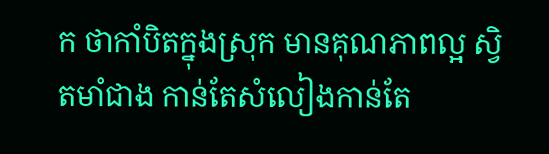ក ថាកាំបិតក្នុងស្រុក មានគុណភាពល្អ ស្វិតមាំជាង កាន់តែសំលៀងកាន់តែ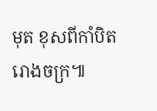មុត ខុសពីកាំបិតរោងចក្រ៕